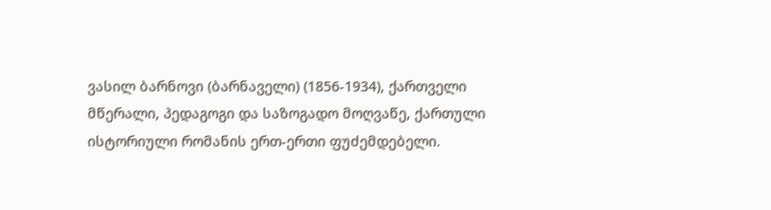ვასილ ბარნოვი (ბარნაველი) (1856-1934), ქართველი მწერალი, პედაგოგი და საზოგადო მოღვაწე, ქართული ისტორიული რომანის ერთ-ერთი ფუძემდებელი.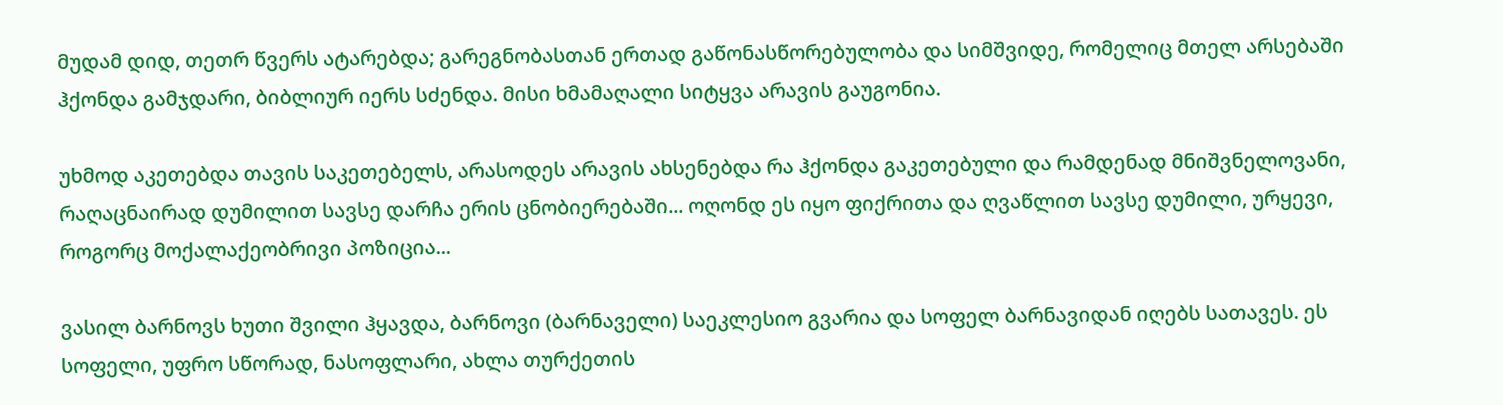მუდამ დიდ, თეთრ წვერს ატარებდა; გარეგნობასთან ერთად გაწონასწორებულობა და სიმშვიდე, რომელიც მთელ არსებაში ჰქონდა გამჯდარი, ბიბლიურ იერს სძენდა. მისი ხმამაღალი სიტყვა არავის გაუგონია.

უხმოდ აკეთებდა თავის საკეთებელს, არასოდეს არავის ახსენებდა რა ჰქონდა გაკეთებული და რამდენად მნიშვნელოვანი, რაღაცნაირად დუმილით სავსე დარჩა ერის ცნობიერებაში... ოღონდ ეს იყო ფიქრითა და ღვაწლით სავსე დუმილი, ურყევი, როგორც მოქალაქეობრივი პოზიცია...

ვასილ ბარნოვს ხუთი შვილი ჰყავდა, ბარნოვი (ბარნაველი) საეკლესიო გვარია და სოფელ ბარნავიდან იღებს სათავეს. ეს სოფელი, უფრო სწორად, ნასოფლარი, ახლა თურქეთის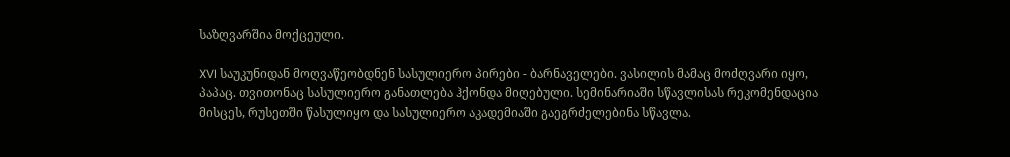საზღვარშია მოქცეული.

XVI საუკუნიდან მოღვაწეობდნენ სასულიერო პირები - ბარნაველები. ვასილის მამაც მოძღვარი იყო, პაპაც. თვითონაც სასულიერო განათლება ჰქონდა მიღებული. სემინარიაში სწავლისას რეკომენდაცია მისცეს, რუსეთში წასულიყო და სასულიერო აკადემიაში გაეგრძელებინა სწავლა.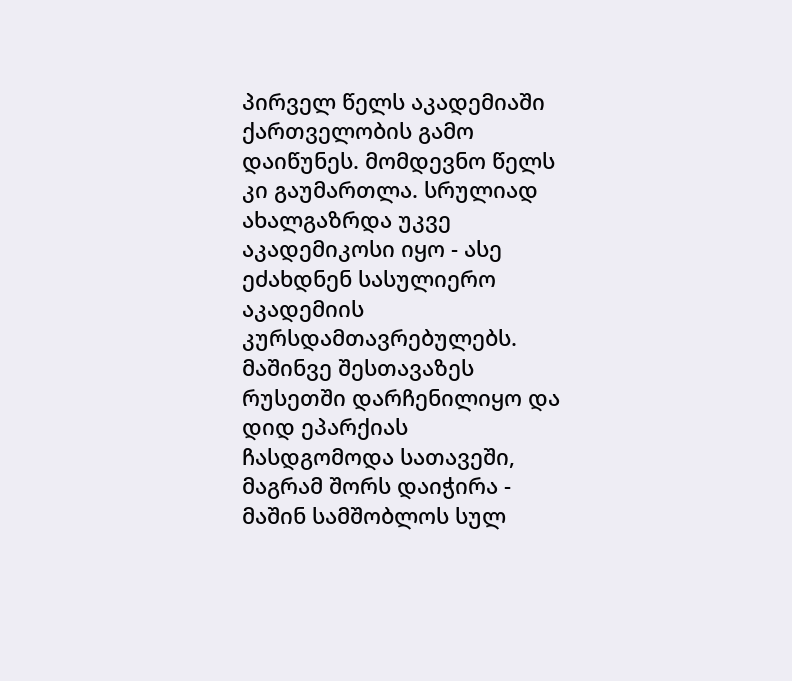პირველ წელს აკადემიაში ქართველობის გამო დაიწუნეს. მომდევნო წელს კი გაუმართლა. სრულიად ახალგაზრდა უკვე აკადემიკოსი იყო - ასე ეძახდნენ სასულიერო აკადემიის კურსდამთავრებულებს. მაშინვე შესთავაზეს რუსეთში დარჩენილიყო და დიდ ეპარქიას ჩასდგომოდა სათავეში, მაგრამ შორს დაიჭირა - მაშინ სამშობლოს სულ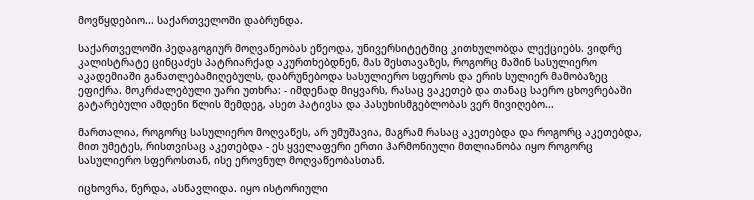მოვწყდებიო... საქართველოში დაბრუნდა.

საქართველოში პედაგოგიურ მოღვაწეობას ეწეოდა, უნივერსიტეტშიც კითხულობდა ლექციებს. ვიდრე კალისტრატე ცინცაძეს პატრიარქად აკურთხებდნენ, მას შესთავაზეს, როგორც მაშინ სასულიერო აკადემიაში განათლებამიღებულს, დაბრუნებოდა სასულიერო სფეროს და ერის სულიერ მამობაზეც ეფიქრა. მოკრძალებული უარი უთხრა: - იმდენად მიყვარს, რასაც ვაკეთებ და თანაც საერო ცხოვრებაში გატარებული ამდენი წლის შემდეგ, ასეთ პატივსა და პასუხისმგებლობას ვერ მივიღებო...

მართალია, როგორც სასულიერო მოღვაწეს, არ უმუშავია, მაგრამ რასაც აკეთებდა და როგორც აკეთებდა, მით უმეტეს, რისთვისაც აკეთებდა - ეს ყველაფერი ერთი ჰარმონიული მთლიანობა იყო როგორც სასულიერო სფეროსთან, ისე ეროვნულ მოღვაწეობასთან.

იცხოვრა, წერდა, ასწავლიდა. იყო ისტორიული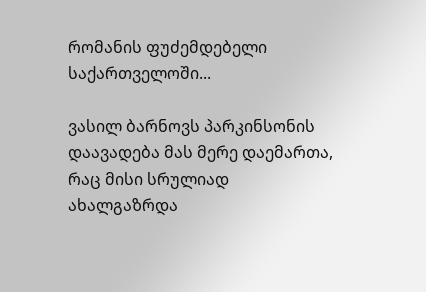რომანის ფუძემდებელი საქართველოში...

ვასილ ბარნოვს პარკინსონის დაავადება მას მერე დაემართა, რაც მისი სრულიად ახალგაზრდა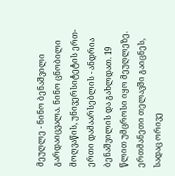მეუღლე - ნინო ბენაშვილი გარდაიცვალა. ნინო ცნობილი მოღვაწის, უნივერსიტეტის ერთ-ერთი დამაარსებლის - ანდრია ბენაშვილის და გახლდათ. 19 წლით უმცროსი იყო მეუღლეზე. ერთმანეთი თელავში გაიცნეს, სადაც ორივე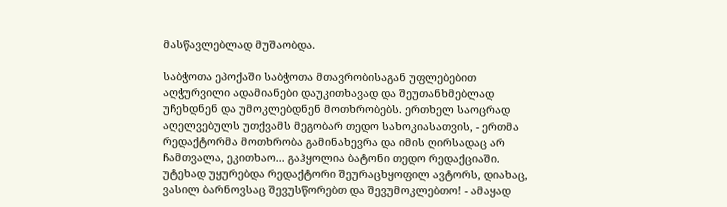მასწავლებლად მუშაობდა.

საბჭოთა ეპოქაში საბჭოთა მთავრობისაგან უფლებებით აღჭურვილი ადამიანები დაუკითხავად და შეუთანხმებლად უჩეხდნენ და უმოკლებდნენ მოთხრობებს. ერთხელ საოცრად აღელვებულს უთქვამს მეგობარ თედო სახოკიასათვის, - ერთმა რედაქტორმა მოთხრობა გამინახევრა და იმის ღირსადაც არ ჩამთვალა, ეკითხაო... გაჰყოლია ბატონი თედო რედაქციაში. უტეხად უყურებდა რედაქტორი შეურაცხყოფილ ავტორს, დიახაც, ვასილ ბარნოვსაც შევუსწორებთ და შევუმოკლებთო! - ამაყად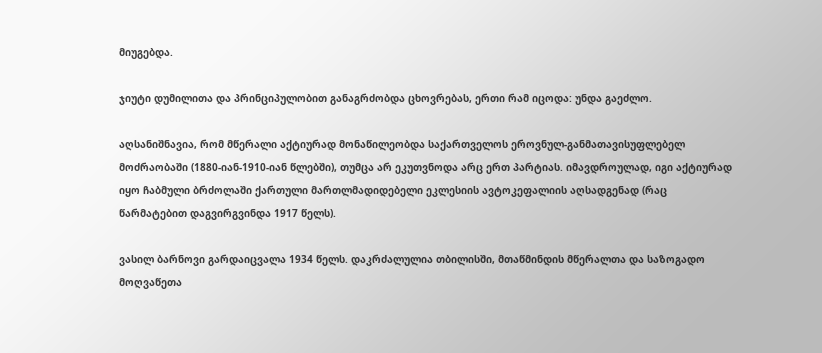მიუგებდა.

ჯიუტი დუმილითა და პრინციპულობით განაგრძობდა ცხოვრებას, ერთი რამ იცოდა: უნდა გაეძლო.

აღსანიშნავია, რომ მწერალი აქტიურად მონაწილეობდა საქართველოს ეროვნულ-განმათავისუფლებელ მოძრაობაში (1880-იან-1910-იან წლებში), თუმცა არ ეკუთვნოდა არც ერთ პარტიას. იმავდროულად, იგი აქტიურად იყო ჩაბმული ბრძოლაში ქართული მართლმადიდებელი ეკლესიის ავტოკეფალიის აღსადგენად (რაც წარმატებით დაგვირგვინდა 1917 წელს).

ვასილ ბარნოვი გარდაიცვალა 1934 წელს. დაკრძალულია თბილისში, მთაწმინდის მწერალთა და საზოგადო მოღვაწეთა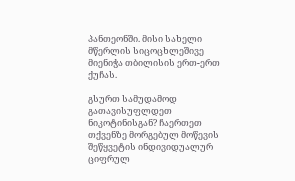პანთეონში. მისი სახელი მწერლის სიცოცხლეშივე მიენიჭა თბილისის ერთ-ერთ ქუჩას.

გსურთ სამუდამოდ გათავისუფლდეთ ნიკოტინისგან? ჩაერთეთ თქვენზე მორგებულ მოწევის შეწყვეტის ინდივიდუალურ ციფრულ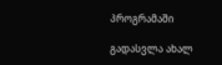პროგრამაში

გადასვლა ახალ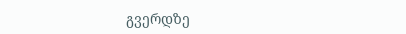გვერდზე